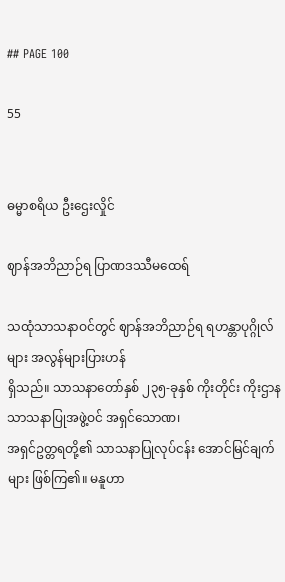## PAGE 100

55


ဓမ္မာစရိယ ဦးဌေးလှိုင်

ဈာန်အဘိညာဉ်ရ ပြာဏဒဿီမထေရ်

သထုံသာသနာဝင်တွင် ဈာန်အဘိညာဉ်ရ ရဟန္တာပုဂ္ဂိုလ်များ အလွန်များပြားဟန်
ရှိသည်။ သာသနာတော်နှစ် ၂၃၅-ခုနှစ် ကိုးတိုင်း ကိုးဌာန သာသနာပြုအဖွဲ့ဝင် အရှင်သောဏ၊
အရှင်ဥတ္တရတို့၏ သာသနာပြုလုပ်ငန်း အောင်မြင်ချက်များ ဖြစ်ကြ၏။ မနူဟာ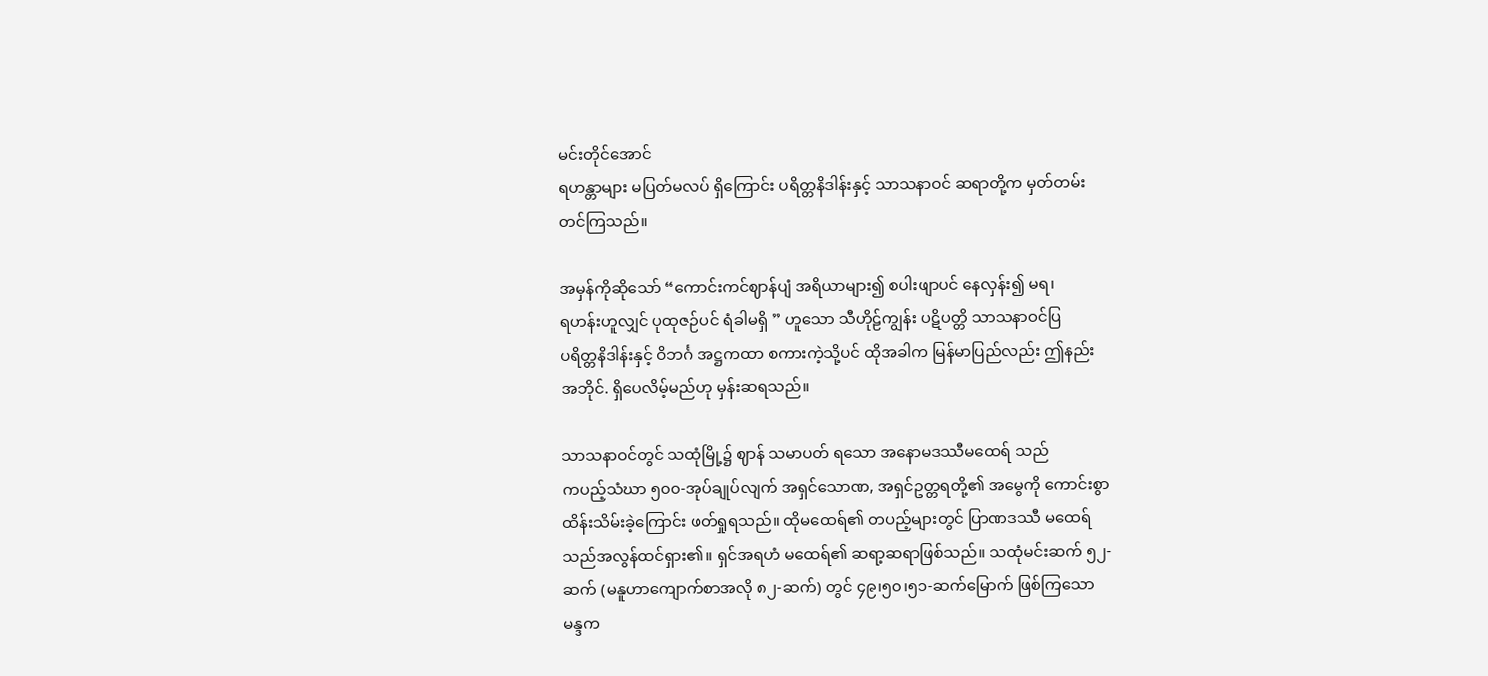မင်းတိုင်အောင်
ရဟန္တာများ မပြတ်မလပ် ရှိကြောင်း ပရိတ္တနိဒါန်းနှင့် သာသနာဝင် ဆရာတို့က မှတ်တမ်း
တင်ကြသည်။

အမှန်ကိုဆိုသော် “ကောင်းကင်ဈာန်ပျံ အရိယာများ၍ စပါးဖျာပင် နေလှန်း၍ မရ၊
ရဟန်းဟူလျှင် ပုထုဇဉ်ပင် ရံခါမရှိ ” ဟူသော သီဟိုဠ်ကျွန်း ပဋိပတ္တိ သာသနာဝင်ပြ
ပရိတ္တနိဒါန်းနှင့် ဝိဘင်္ဂ အဋ္ဌကထာ စကားကဲ့သို့ပင် ထိုအခါက မြန်မာပြည်လည်း ဤနည်း
အဘိုင်. ရှိပေလိမ့်မည်ဟု မှန်းဆရသည်။

သာသနာဝင်တွင် သထုံမြို့၌ ဈာန် သမာပတ် ရသော အနောမဒဿီမထေရ် သည်
ကပည့်သံဃာ ၅၀၀-အုပ်ချုပ်လျက် အရှင်သောဏ, အရှင်ဥတ္တရတို့၏ အမွေကို ကောင်းစွာ
ထိန်းသိမ်းခဲ့ကြောင်း ဖတ်ရှုရသည်။ ထိုမထေရ်၏ တပည့်များတွင် ပြာဏဒဿီ မထေရ်
သည်အလွန်ထင်ရှား၏။ ရှင်အရဟံ မထေရ်၏ ဆရာ့ဆရာဖြစ်သည်။ သထုံမင်းဆက် ၅၂-
ဆက် (မနူဟာကျောက်စာအလို ၈၂-ဆက်) တွင် ၄၉၊၅၀၊၅၁-ဆက်မြောက် ဖြစ်ကြသော
မန္ဒက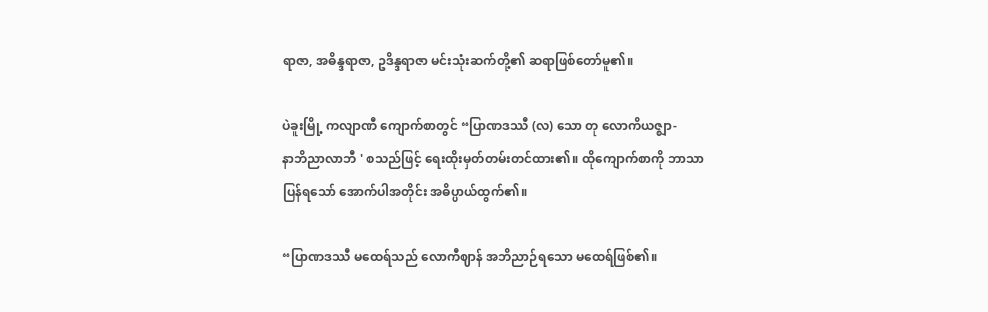ရာဇာ, အဓိန္ဒရာဇာ, ဥဒိန္ဒရာဇာ မင်းသုံးဆက်တို့၏ ဆရာဖြစ်တော်မူ၏။

ပဲခူးမြို့ ကလျာဏီ ကျောက်စာတွင် “ပြာဏဒဿီ (လ) သော တု လောကိယဇ္ဈာ-
နာဘိညာလာဘီ ' စသည်ဖြင့် ရေးထိုးမှတ်တမ်းတင်ထား၏။ ထိုကျောက်စာကို ဘာသာ
ပြန်ရသော် အောက်ပါအတိုင်း အဓိပ္ပာယ်ထွက်၏။

“ပြာဏဒဿီ မထေရ်သည် လောကီဈာန် အဘိညာဉ်ရသော မထေရ်ဖြစ်၏။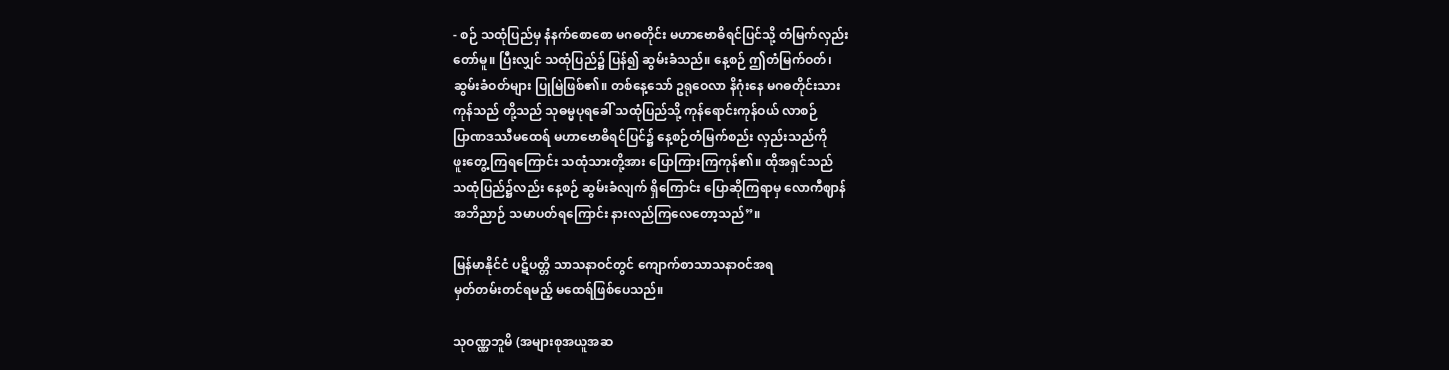- စဉ် သထုံပြည်မှ နံနက်စောစော မဂဓတိုင်း မဟာဗောဓိရင်ပြင်သို့ တံမြက်လှည်း
တော်မူ။ ပြီးလျှင် သထုံပြည်၌ ပြန်၍ ဆွမ်းခံသည်။ နေ့စဉ် ဤတံမြက်ဝတ်၊
ဆွမ်းခံဝတ်များ ပြုမြဲဖြစ်၏။ တစ်နေ့သော် ဥရုဝေလာ နိဂုံးနေ မဂဓတိုင်းသား
ကုန်သည် တို့သည် သုဓမ္မပုရခေါ် သထုံပြည်သို့ ကုန်ရောင်းကုန်ဝယ် လာစဉ်
ပြာဏဒဿီမထေရ် မဟာဗောဓိရင်ပြင်၌ နေ့စဉ်တံမြက်စည်း လှည်းသည်ကို
ဖူးတွေ့ ကြရကြောင်း သထုံသားတို့အား ပြောကြားကြကုန်၏။ ထိုအရှင်သည်
သထုံပြည်၌လည်း နေ့စဉ် ဆွမ်းခံလျက် ရှိကြောင်း ပြောဆိုကြရာမှ လောကီဈာန်
အဘိညာဉ် သမာပတ်ရကြောင်း နားလည်ကြလေတော့သည်”။

မြန်မာနိုင်ငံ ပဋိပတ္တိ သာသနာဝင်တွင် ကျောက်စာသာသနာဝင်အရ
မှတ်တမ်းတင်ရမည့် မထေရ်ဖြစ်ပေသည်။

သုဝဏ္ဏဘူမိ (အများစုအယူအဆ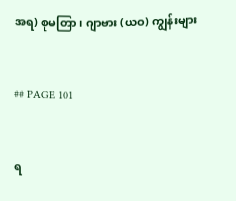အရ) စုမတြာ၊ ဂျာဗား (ယဝ) ကျွန်းများ


## PAGE 101


ရ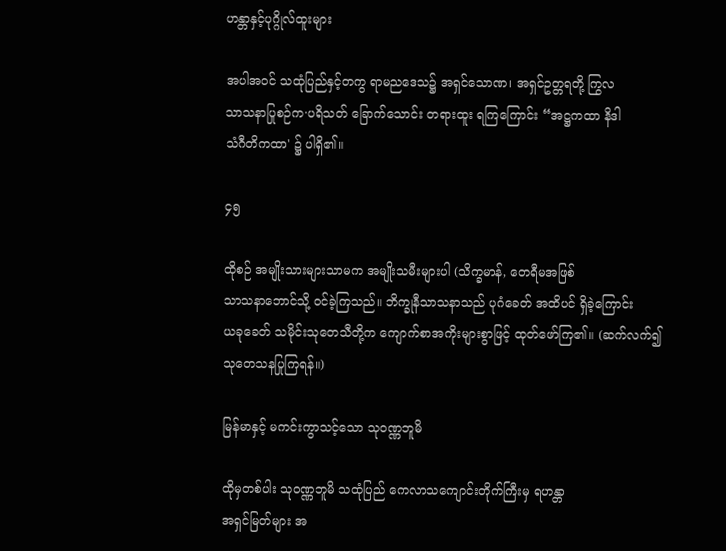ဟန္တာနှင့်ပုဂ္ဂိုလ်ထူးများ

အပါအဝင် သထုံပြည်နှင့်တကွ ရာမညဒေသ၌ အရှင်သောဏ၊ အရှင်ဥတ္တရတို့ ကြွလ
သာသနာပြုစဉ်က·ပရိသတ် ခြောက်သောင်း တရားထူး ရကြကြောင်း “အဋ္ဌကထာ နိဒါ
သံဂီတိကထာ' ၌ ပါရှိ၏။

၄၅

ထိုစဉ် အမျိုးသားများသာမက အမျိုးသမီးများပါ (သိက္ခမာန်, တေရီမအဖြစ်
သာသနာဘောင်သို့ ဝင်ခဲ့ကြသည်။ ဘိက္ခုနီသာသနာသည် ပုဂံခေတ် အထိပင် ရှိခဲ့ကြောင်း
ယခုခေတ် သမိုင်းသုတေသီတို့က ကျောက်စာအကိုးများစွာဖြင့် ထုတ်ဖော်ကြ၏။ (ဆက်လက်၍
သုတေသနပြုကြရန်။)

မြန်မာနှင့် မကင်းကွာသင့်သော သုဝဏ္ဏဘူမိ

ထိုမှတစ်ပါး သုဝဏ္ဏဘူမိ သထုံပြည် ကေလာသကျောင်းတိုက်ကြီးမှ ရဟန္တာ
အရှင်မြတ်များ အ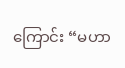ကြောင်း “မဟာ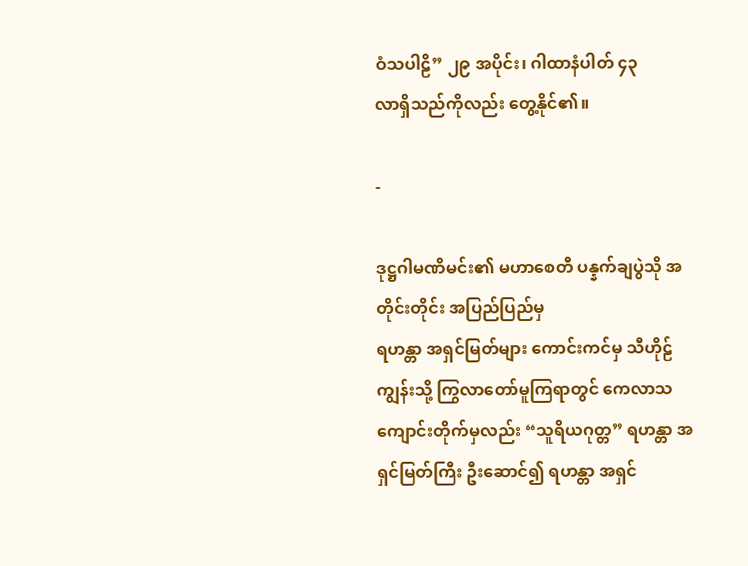ဝံသပါဠိ” ၂၉ အပိုင်း၊ ဂါထာနံပါတ် ၄၃
လာရှိသည်ကိုလည်း တွေ့နိုင်၏။

-

ဒုဋ္ဌဂါမဏိမင်း၏ မဟာစေတီ ပန္နက်ချပွဲသို အတိုင်းတိုင်း အပြည်ပြည်မှ
ရဟန္တာ အရှင်မြတ်များ ကောင်းကင်မှ သီဟိုဠ်ကျွန်းသို့ ကြွလာတော်မူကြရာတွင် ကေလာသ
ကျောင်းတိုက်မှလည်း “သူရိယဂုတ္တ” ရဟန္တာ အရှင်မြတ်ကြီး ဦးဆောင်၍ ရဟန္တာ အရှင်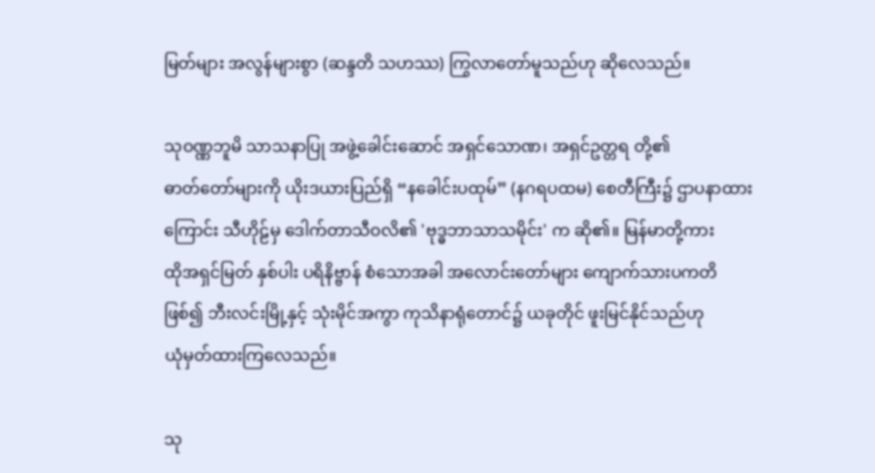မြတ်များ အလွန်များစွာ (ဆန္ဒတိ သဟဿ) ကြွလာတော်မူသည်ဟု ဆိုလေသည်။

သုဝဏ္ဏဘူမိ သာသနာပြု အဖွဲ့ခေါင်းဆောင် အရှင်သောဏ၊ အရှင်ဥတ္တရ တို့၏
ဓာတ်တော်များကို ယိုးဒယားပြည်ရှိ “နခေါင်းပထုမ်” (နဂရပထမ) စေတီကြီး၌ ဌာပနာထား
ကြောင်း သီဟိုဠ်မှ ဒေါက်တာသီဝလိ၏ 'ဗုဒ္ဓဘာသာသမိုင်း' က ဆို၏။ မြန်မာတို့ကား
ထိုအရှင်မြတ် နှစ်ပါး ပရိနိဗ္ဗာန် စံသောအခါ အလောင်းတော်များ ကျောက်သားပကတိ
ဖြစ်၍ ဘီးလင်းမြို့နှင့် သုံးမိုင်အကွာ ကုသိနာရုံတောင်၌ ယခုတိုင် ဖူးမြင်နိုင်သည်ဟု
ယုံမှတ်ထားကြလေသည်။

သု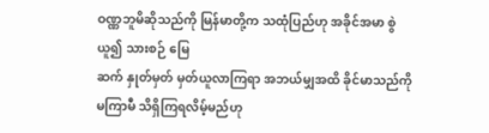ဝဏ္ဏဘူမိဆိုသည်ကို မြန်မာတို့က သထုံပြည်ဟု အခိုင်အမာ စွဲယူ၍ သားစဉ် မြေ
ဆက် နှုတ်မှတ် မှတ်ယူလာကြရာ အဘယ်မျှအထိ ခိုင်မာသည်ကို မကြာမီ သိရှိကြရလိမ့်မည်ဟု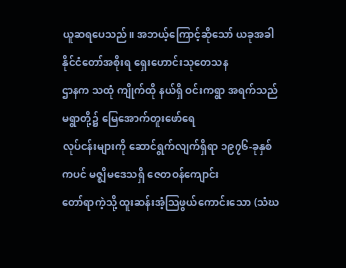ယူဆရပေသည်။ အဘယ့်ကြောင့်ဆိုသော် ယခုအခါ နိုင်ငံတော်အစိုးရ ရှေးဟောင်းသုတေသန
ဌာနက သထုံ ကျိုက်ထို နယ်ရှိ ဝင်းကရွာ အရက်သည်မရွာတို့၌ မြေအောက်တူးဖော်ရေ
လုပ်ငန်းများကို ဆောင်ရွက်လျက်ရှိရာ ၁၉၇၆-ခုနှစ်ကပင် မဇ္ဈိမဒေသရှိ ဇေတဝန်ကျောင်း
တော်ရာကဲ့သို့ ထူးဆန်းအံ့သြဖွယ်ကောင်းသော (သံဃ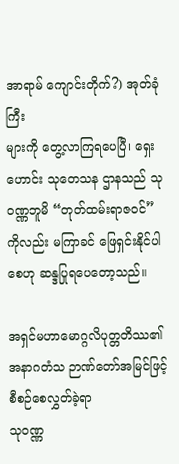အာရာမ် ကျောင်းတိုက်?) အုတ်ခုံကြီး
များကို တွေ့လာကြရပေပြီ၊ ရှေးဟောင်း သုတေသန ဌာနသည် သုဝဏ္ဏဘူမိ “တုတ်ထမ်းရာဇဝင်”
ကိုလည်း မကြာခင် ဖြေရှင်းနိုင်ပါစေဟု ဆန္ဒပြုရပေတော့သည်။

အရှင်မဟာမောဂ္ဂလိပုတ္တတိဿ၏ အနာဂတံသ ဉာဏ်တော်အမြင်ဖြင့် စီစဉ်စေလွှတ်ခဲ့ရာ
သုဝဏ္ဏ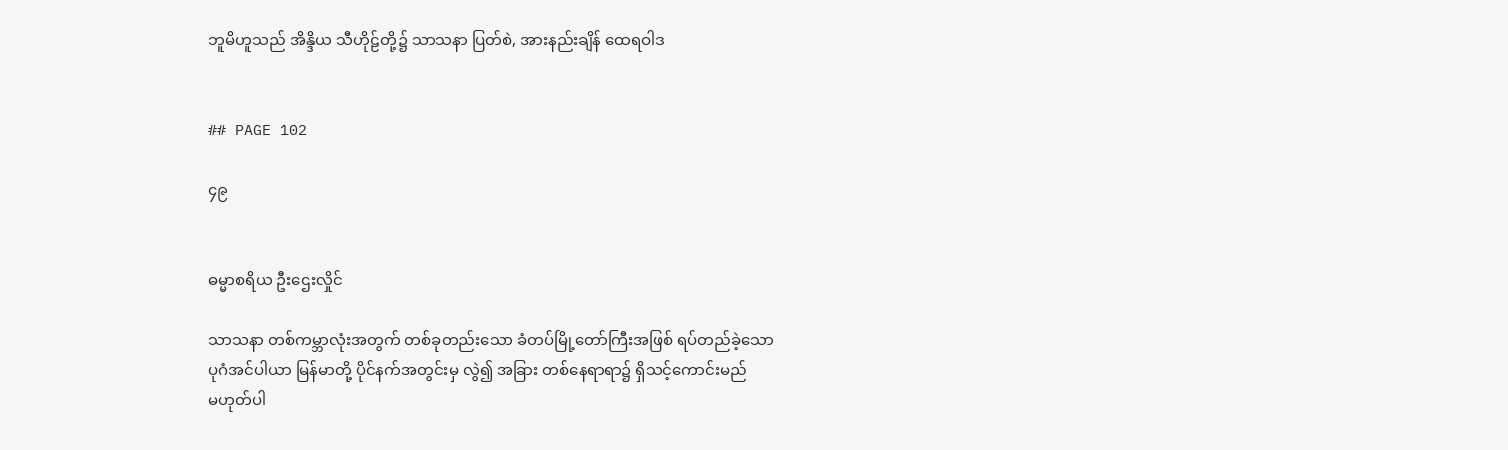ဘူမိဟူသည် အိန္ဒိယ သီဟိုဠ်တို့၌ သာသနာ ပြတ်စဲ, အားနည်းချိန် ထေရဝါဒ


## PAGE 102

၄၉


ဓမ္မာစရိယ ဦးဌေးလှိုင်

သာသနာ တစ်ကမ္ဘာလုံးအတွက် တစ်ခုတည်းသော ခံတပ်မြို့တော်ကြီးအဖြစ် ရပ်တည်ခဲ့သော
ပုဂံအင်ပါယာ မြန်မာတို့ ပိုင်နက်အတွင်းမှ လွဲ၍ အခြား တစ်နေရာရာ၌ ရှိသင့်ကောင်းမည်
မဟုတ်ပါ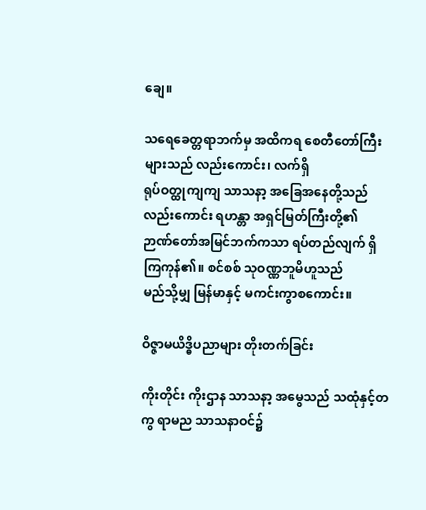ချေ။

သရေခေတ္တရာဘက်မှ အထိကရ စေတီတော်ကြီးများသည် လည်းကောင်း၊ လက်ရှိ
ရုပ်ဝတ္ထုကျကျ သာသနာ့ အခြေအနေတို့သည် လည်းကောင်း ရဟန္တာ အရှင်မြတ်ကြီးတို့၏
ဉာဏ်တော်အမြင်ဘက်ကသာ ရပ်တည်လျက် ရှိကြကုန်၏။ စင်စစ် သုဝဏ္ဏဘူမိဟူသည်
မည်သို့မျှ မြန်မာနှင့် မကင်းကွာစကောင်း။

ဝိဇ္ဇာမယိဒ္ဓိပညာများ တိုးတက်ခြင်း

ကိုးတိုင်း ကိုးဌာန သာသနာ့ အမွေသည် သထုံနှင့်တကွ ရာမည သာသနာဝင်၌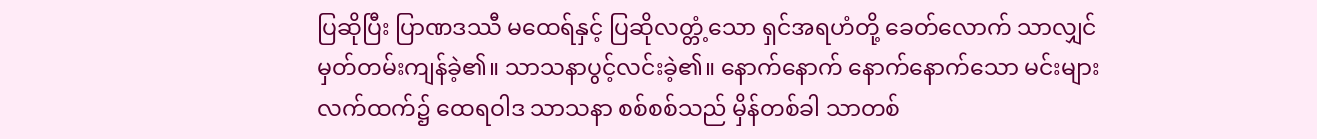ပြဆိုပြီး ပြာဏဒဿီ မထေရ်နှင့် ပြဆိုလတ္တံ့သော ရှင်အရဟံတို့ ခေတ်လောက် သာလျှင်
မှတ်တမ်းကျန်ခဲ့၏။ သာသနာပွင့်လင်းခဲ့၏။ နောက်နောက် နောက်နောက်သော မင်းများ
လက်ထက်၌ ထေရဝါဒ သာသနာ စစ်စစ်သည် မှိန်တစ်ခါ သာတစ်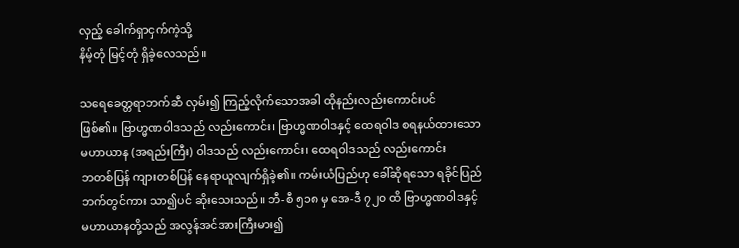လှည့် ခေါက်ရှာငှက်ကဲ့သို့
နိမ့်တုံ မြင့်တုံ ရှိခဲ့လေသည်။

သရေခေတ္တရာဘက်ဆီ လှမ်း၍ ကြည့်လိုက်သောအခါ ထိုနည်းလည်းကောင်းပင်
ဖြစ်၏။ ဗြာဟ္မဏဝါဒသည် လည်းကောင်း၊ ဗြာဟ္မဏဝါဒနှင့် ထေရဝါဒ စရနယ်ထားသော
မဟာယာန (အရည်းကြီး) ဝါဒသည် လည်းကောင်း၊ ထေရဝါဒသည် လည်းကောင်း
ဘတစ်ပြန် ကျားတစ်ပြန် နေရာယူလျက်ရှိခဲ့၏။ ကမ်းယံပြည်ဟု ခေါ်ဆိုရသော ရခိုင်ပြည်
ဘက်တွင်ကား သာ၍ပင် ဆိုးသေးသည်။ ဘီ-စီ ၅၁၈ မှ အေ-ဒီ ၇၂၀ ထိ ဗြာဟ္မဏဝါဒနှင့်
မဟာယာနတို့သည် အလွန်အင်အားကြီးမား၍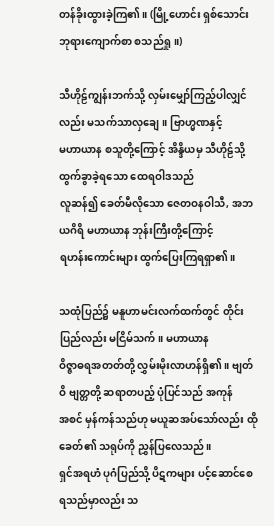တန်ခိုးထွားခဲ့ကြ၏။ (မြို့ဟောင်း ရှစ်သောင်း
ဘုရားကျောက်စာ စသည်ရှု။)

သီဟိုဠ်ကျွန်းဘက်သို့ လှမ်းမျှော်ကြည့်ပါလျှင်လည်း မသက်သာလှချေ။ ဗြာဟ္မဏနှင့်
မဟာယာန စသူတို့ကြောင့် အိန္ဒိယမှ သီဟိုဠ်သို့ ထွက်ခွာခဲ့ရသော ထေရဝါဒသည်
လူဆန်၍ ခေတ်မီလိုသော ဇေတဝနဝါသီ, အဘယဂိရိ မဟာယာန ဘုန်းကြီးတို့ကြောင့်
ရဟန်းကောင်းများ ထွက်ပြေးကြရရှာ၏။

သထုံပြည်၌ မနူဟာမင်းလက်ထက်တွင် တိုင်းပြည်လည်း မငြိမ်သက်။ မဟာယာန
ဝိဇ္ဇာဓရအတတ်တို့ လွှမ်းမိုးလာဟန်ရှိ၏။ ဗျတ်ဝိ ဗျတ္တတို့ ဆရာတပည့် ပုံပြင်သည် အကုန်
အစင် မှန်ကန်သည်ဟု မယူဆအပ်သော်လည်း ထိုခေတ်၏ သရုပ်ကို ညွှန်ပြလေသည်။
ရှင်အရဟံ ပုဂံပြည်သို့ ပိဋကများ ပင့်ဆောင်စေရသည်မှာလည်း သ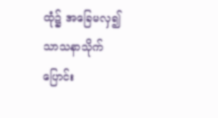ထုံ၌ အခြေမလှ၍
သာသနာသိုက် ပြောင်း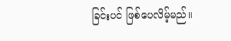ခြင်းပင် ဖြစ်ပေလိမ့်မည်။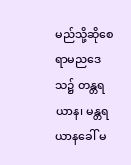မည်သို့ဆိုစေ ရာမညဒေသ၌ တန္တရယာန၊ မန္တရယာနခေါ် မ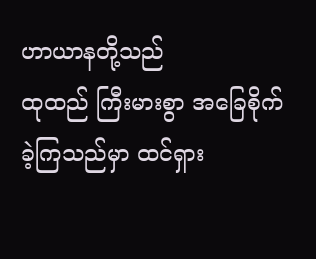ဟာယာနတို့သည်
ထုထည် ကြီးမားစွာ အခြေစိုက်ခဲ့ကြသည်မှာ ထင်ရှား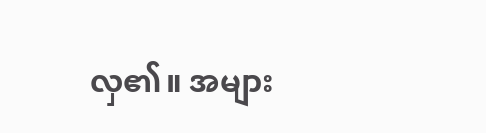လှ၏။ အများ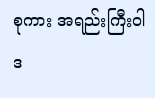စုကား အရည်းကြီးဝါဒ